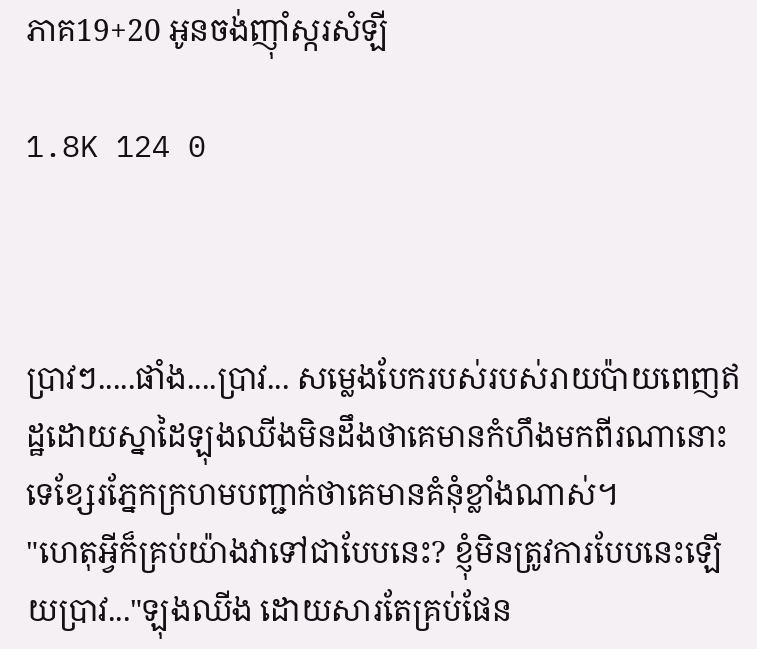ភាគ19+20 អូនចង់ញ៉ាំស្ករសំឡី

1.8K 124 0



ប្រាវៗ.....ផាំង....ប្រាវ... សម្លេងបែករបស់របស់រាយប៉ាយពេញឥដ្ឋដោយស្នាដៃឡុងឈីងមិនដឹងថាគេមានកំហឹងមកពីរណានោះទេខ្សែរភ្នែកក្រហមបញ្ជាក់ថាគេមានគំនុំខ្លាំងណាស់។
"ហេតុអ្វីក៏គ្រប់យ៉ាងវាទៅជាបែបនេះ? ខ្ញុំមិនត្រូវការបែបនេះឡើយប្រាវ..."ឡុងឈីង ដោយសារតែគ្រប់ផែន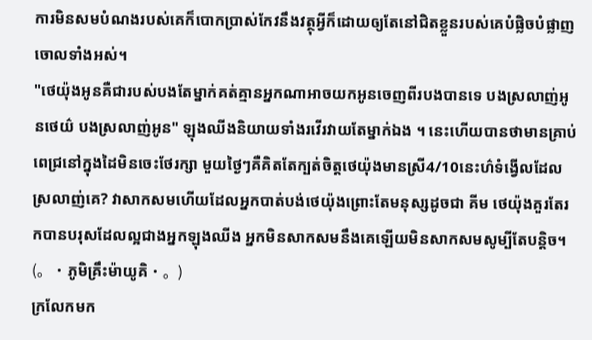ការមិនសមបំណងរបស់គេក៏បោកប្រាស់កែវនឹងវត្ថុអ្វីក៏ដោយឲ្យតែនៅជិតខ្លួនរបស់គេបំផ្លិចបំផ្លាញចោលទាំងអស់។
"ថេយ៉ុងអូនគឺជារបស់បងតែម្នាក់គត់គ្មានអ្នកណាអាចយកអូនចេញពីរបងបានទេ បងស្រលាញ់អូនថេយ៌ បងស្រលាញ់អូន" ឡុងឈីងនិយាយទាំងរវើរវាយតែម្នាក់ឯង ។ នេះហើយបានថាមានគ្រាប់ពេជ្រនៅក្នុងដៃមិនចេះថែរក្សា មួយថ្ងៃៗគឺគិតតែក្បត់ចិត្តថេយ៉ុងមានស្រី4/10នេះហ៌ទំង្វើលដែលស្រលាញ់គេ? វាសាកសមហើយដែលអ្នកបាត់បង់ថេយ៉ុងព្រោះតែមនុស្សដូចជា គីម ថេយ៉ុងគួរតែរកបានបរុសដែលល្អជាងអ្នកឡុងឈីង អ្នកមិនសាកសមនឹងគេឡើយមិនសាកសមសូម្បីតែបន្តិច។
(。・ភូមិគ្រឹះម៉ាយូគិ・。)
ក្រលែកមក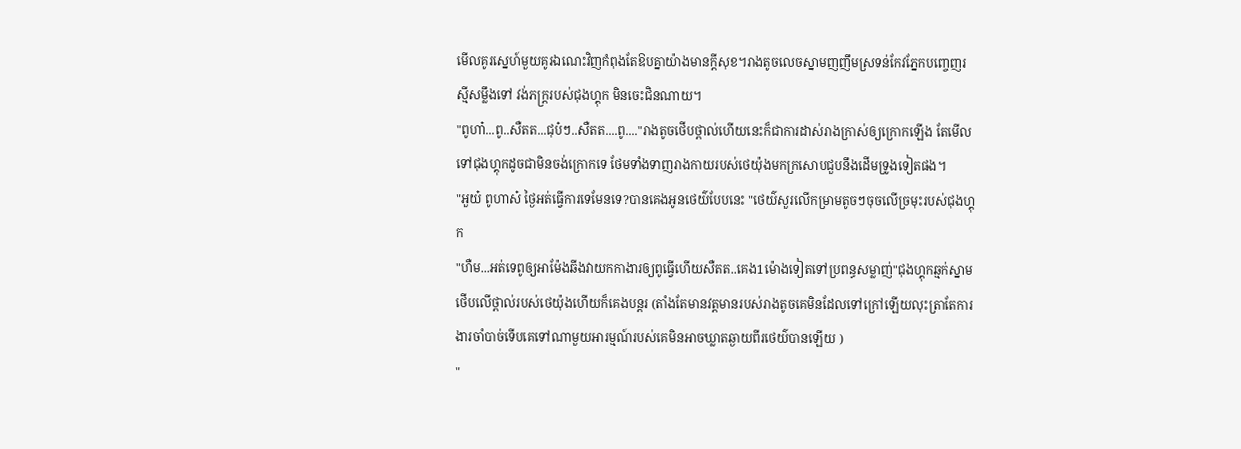មើលគូរស្នេហ៍មួយគូរឯណេះវិញកំពុងតែឱបគ្នាយ៉ាងមានក្តីសុខ។រាងតូចលេចស្នាមញញឹមស្រទន់កែវភ្នែកបញ្ចេញរស្មីសម្លឹងទៅ វង់ភក្ត្ររបស់ជុងហ្គុក មិនចេះជិនណាយ។
"ពូហា៎...ពូ..សឺតត...ជុប៎ៗ..សឺតត....ពូ...."រាងតូចថើបថ្ពាល់ហើយនេះក៏ជាការដាស់រាងក្រាស់ឲ្យក្រោកឡើង តែមើលទៅជុងហ្គុកដូចជាមិនចង់ក្រោកទេ ថែមទាំងទាញរាងកាយរបស់ថេយ៉ុងមកក្រសោបជួបនឹងដើមទ្រូងទៀតផង។
"អួយ៎ ពូហាស៎ ថ្ងៃអត់ធ្វើការទេមែនទេ?បានគេងអូនថេយ៌បែបនេះ "ថេយ៌សួរលើកម្រាមតូចៗចុចលើច្រមុះរបស់ជុងហ្គុក
"ហឺម...អត់ទេពូឲ្យអាម៉ែងឆីងវាយកកាងារឲ្យពូធ្វើហើយសឺតត..គេង1ម៉ោងទៀតទៅប្រពន្ធសម្លាញ់"ជុងហ្គុកឆ្មក់ស្នាមថើបលើថ្ពាល់របស់ថេយ៉ុងហើយក៏គេងបន្តរ (តាំងតែមានវត្តមានរបស់រាងតូចគេមិនដែលទៅក្រៅឡើយលុះត្រាតែការងារចាំបាច់ទើបគេទៅណាមួយអារម្មណ៍របស់គេមិនអាចឃ្លាតឆ្ងាយពីរថេយ៌បានឡើយ )
"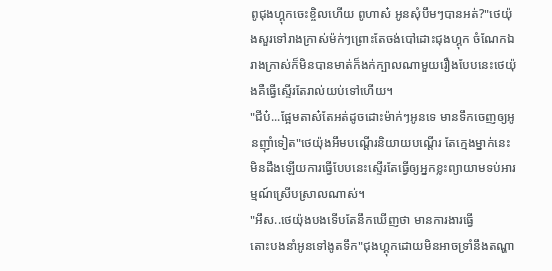ពូជុងហ្គុកចេះខ្ចិលហើយ ពូហាស៎ អូនសុំបឹមៗបានអត់?"ថេយ៉ុងសួរទៅរាងក្រាស់ម៉ក់ៗព្រោះតែចង់បៅដោះជុងហ្គុក ចំណែកឯរាងក្រាស់ក៏មិនបានមាត់ក៏ងក់ក្បាលណាមួយរឿងបែបនេះថេយ៉ុងគឺធ្វើស្ទើរតែរាល់យប់ទៅហើយ។
"ជីប៎...ផ្អែមតាស៎តែអត់ដូចដោះម៉ាក់ៗអូនទេ មានទឹកចេញឲ្យអូនញ៉ាំទៀត"ថេយ៉ុងអឹមបណ្តើរនិយាយបណ្តើរ តែក្មេងម្នាក់នេះមិនដឹងឡើយការធ្វើបែបនេះស្ទើរតែធ្វើឲ្យអ្នកខ្លះព្យាយាមទប់អារម្មណ៍ស្រើបស្រាលណាស់។
"អឹស..ថេយ៉ុងបងទើបតែនឹកឃើញថា មានការងារធ្វើ
តោះបងនាំអូនទៅងូតទឹក"ជុងហ្គុកដោយមិនអាចទ្រាំនឹងតណ្ហា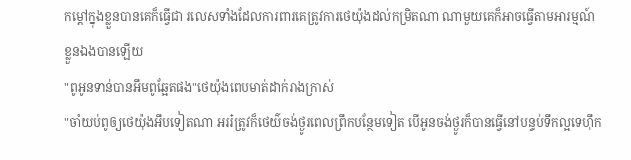កម្តៅក្នុងខ្លួនបានគេក៏ធ្វើជា រលេសទាំងដែលការពារគេត្រូវការថេយ៉ុងដល់កម្រិតណា ណាមួយគេក៏អាចធ្វើតាមអារម្មណ៍ខ្លួនឯងបានឡើយ
"ពូអូនទាន់បានអឹមពូឆ្អែតផង"ថេយ៉ុងពេបមាត់ដាក់រាងក្រាស់
"ចាំយប់ពូឲ្យថេយ៉ុងអឹបទៀតណា អររ៎ត្រូវក៏ថេយ៌ចង់ថ្ងូរពេលព្រឹកបន្ថែមទៀត បើអូនចង់ថ្ងូរក៏បានធ្វើនៅបន្ទប់ទឹកល្អទេហុឹក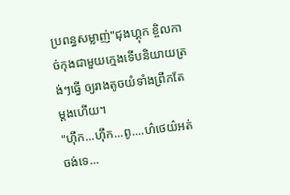ប្រពន្ធសម្លាញ់"ជុងហ្គុក ខ្ចិលកាច់កុងជាមួយក្មេងទើបនិយាយត្រង់ៗធ្វើ ឲ្យរាងតូចយំទាំងព្រឹកតែម្តងហើយ។
"ហុឹក...ហុឹក...ពូ....ហ៌ថេយ៌អត់ចង់ទេ...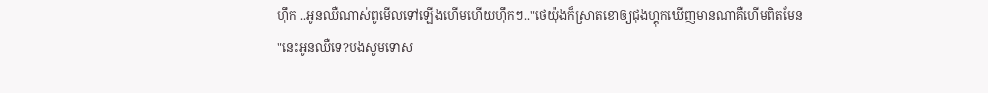ហុឹក ..អូនឈឺណាស់ពូមើលទៅឡើងហើមហើយហុឹកៗ.."ថេយ៉ុងក៏ស្រាតខោឲ្យជុងហ្គុកឃើញមានណាគឺហើមពិតមែន
"នេះអូនឈឺទេ?បងសូមទោស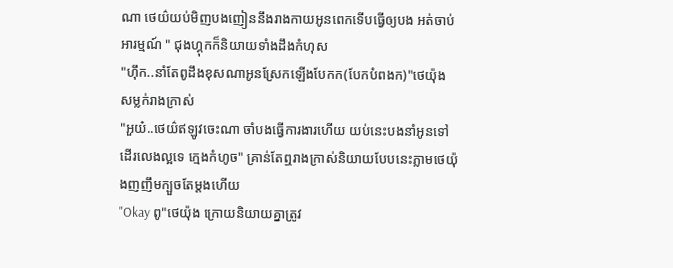ណា ថេយ៌យប់មិញបងញៀននឹងរាងកាយអូនពេកទើបធ្វើឲ្យបង អត់ចាប់អារម្មណ៍ " ជុងហ្គុកក៏និយាយទាំងដឹងកំហុស
"ហុឹក..នាំតែពូដឹងខុសណាអូនស្រែកឡើងបែកក(បែកបំពងក)"ថេយ៉ុង សម្លក់រាងក្រាស់
"អួយ៎..ថេយ៌ឥឡូវចេះណា ចាំបងធ្វើការងារហើយ យប់នេះបងនាំអូនទៅដើរលេងល្អទេ ក្មេងកំហូច" គ្រាន់តែឮរាងក្រាស់និយាយបែបនេះភ្លាមថេយ៉ុងញញឹមក្បួចតែម្តងហើយ
"Okay ពូ"ថេយ៉ុង ក្រោយនិយាយគ្នាត្រូវ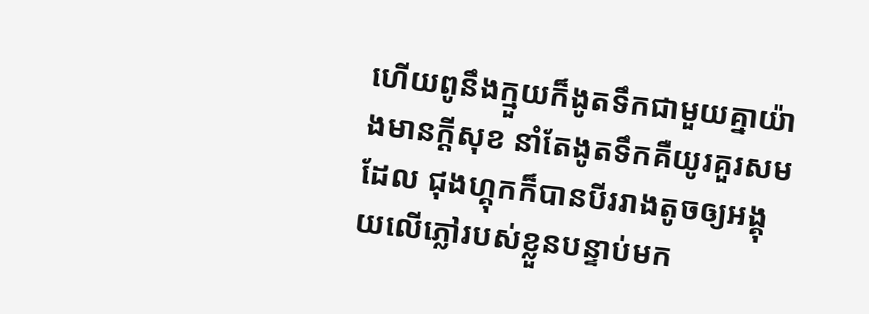ហើយពូនឹងក្មួយក៏ងូតទឹកជាមួយគ្នាយ៉ាងមានក្តីសុខ នាំតែងូតទឹកគឺយូរគួរសមដែល ជុងហ្គុកក៏បានបីររាងតូចឲ្យអង្គុយលើភ្លៅរបស់ខ្លួនបន្ទាប់មក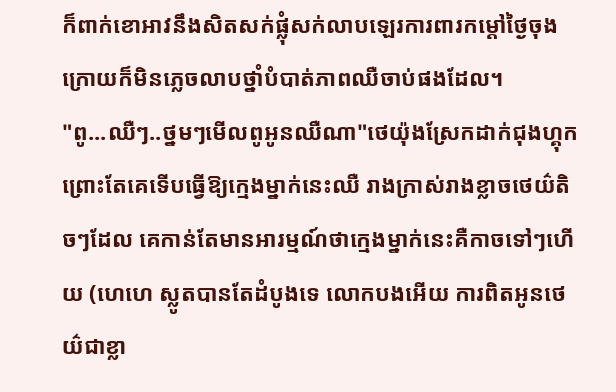ក៏ពាក់ខោអាវនឹងសិតសក់ផ្លុំសក់លាបឡេរការពារកម្តៅថ្ងៃចុងក្រោយក៏មិនភ្លេចលាបថ្នាំបំបាត់ភាពឈឺចាប់ផងដែល។
"ពូ...ឈឺៗ..ថ្នមៗមើលពូអូនឈឺណា"ថេយ៉ុងស្រែកដាក់ជុងហ្គុកព្រោះតែគេទើបធ្វើឱ្យក្មេងម្នាក់នេះឈឺ រាងក្រាស់រាងខ្លាចថេយ៌តិចៗដែល គេកាន់តែមានអារម្មណ៍ថាក្មេងម្នាក់នេះគឺកាចទៅៗហើយ (ហេហេ ស្លូតបានតែដំបូងទេ លោកបងអើយ ការពិតអូនថេយ៌ជាខ្លា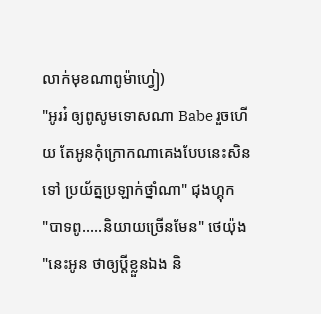លាក់មុខណាពូម៉ាហ្វៀ)
"អូររ៎ ឲ្យពូសូមទោសណា Babe រួចហើយ តែអូនកុំក្រោកណាគេងបែបនេះសិនទៅ ប្រយ័ត្នប្រឡាក់ថ្នាំណា" ជុងហ្គុក
"បាទពូ.....និយាយច្រើនមែន" ថេយ៉ុង
"នេះអូន ថាឲ្យប្តីខ្លួនឯង និ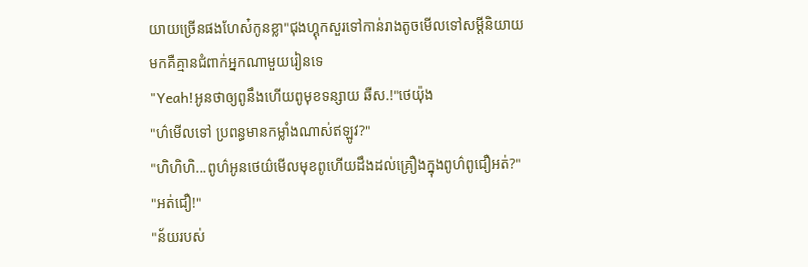យាយច្រើនផងហែស៎កូនខ្លា"ជុងហ្គុកសួរទៅកាន់រាងតូចមើលទៅសម្តីនិយាយមកគឺគ្មានជំពាក់អ្នកណាមួយរៀនទេ
"Yeah!អូនថាឲ្យពូនឹងហើយពូមុខទន្សាយ ឆឺស.!"ថេយ៉ុង
"ហ៌មើលទៅ ប្រពន្ធមានកម្លាំងណាស់ឥឡូវ?"
"ហិហិហិ...ពូហ៌អូនថេយ៌មើលមុខពូហើយដឹងដល់គ្រឿងក្នុងពូហ៌ពូជឿអត់?"
"អត់ជឿ!"
"ន័យរបស់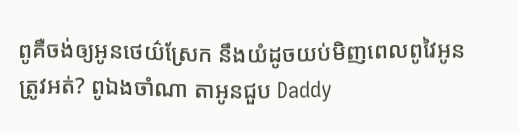ពូគឺចង់ឲ្យអូនថេយ៌ស្រែក នឹងយំដូចយប់មិញពេលពូវៃអូនត្រូវអត់? ពូឯងចាំណា តាអូនជួប Daddy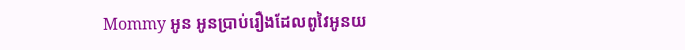Mommy អូន អូនប្រាប់រឿងដែលពូវៃអូនយ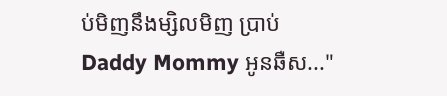ប់មិញនឹងម្សិលមិញ ប្រាប់ Daddy Mommy អូនឆឺស..."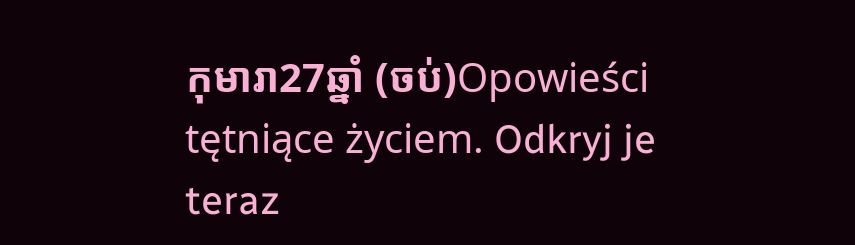កុមារា27ឆ្នាំ (ចប់)Opowieści tętniące życiem. Odkryj je teraz